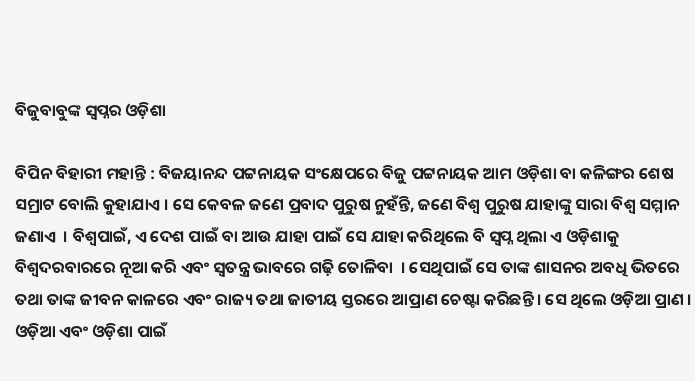ବିଜୁବାବୁଙ୍କ ସ୍ୱପ୍ନର ଓଡ଼ିଶା

ବିପିନ ବିହାରୀ ମହାନ୍ତି : ବିଜୟାନନ୍ଦ ପଟ୍ଟନାୟକ ସଂକ୍ଷେପରେ ବିଜୁ ପଟ୍ଟନାୟକ ଆମ ଓଡ଼ିଶା ବା କଳିଙ୍ଗର ଶେଷ ସମ୍ରାଟ ବୋଲି କୁହାଯାଏ । ସେ କେବଳ ଜଣେ ପ୍ରବାଦ ପୁରୁଷ ନୁହଁନ୍ତି, ଜଣେ ବିଶ୍ୱ ପୁରୁଷ ଯାହାଙ୍କୁ ସାରା ବିଶ୍ୱ ସମ୍ମାନ ଜଣାଏ  । ବିଶ୍ୱପାଇଁ, ଏ ଦେଶ ପାଇଁ ବା ଆଉ ଯାହା ପାଇଁ ସେ ଯାହା କରିଥିଲେ ବି ସ୍ୱପ୍ନ ଥିଲା ଏ ଓଡ଼ିଶାକୁ ବିଶ୍ୱଦରବାରରେ ନୂଆ କରି ଏବଂ ସ୍ୱତନ୍ତ୍ର ଭାବରେ ଗଢ଼ି ତୋଳିବା  । ସେଥିପାଇଁ ସେ ତାଙ୍କ ଶାସନର ଅବଧି ଭିତରେ ତଥା ତାଙ୍କ ଜୀବନ କାଳରେ ଏବଂ ରାଜ୍ୟ ତଥା ଜାତୀୟ ସ୍ତରରେ ଆପ୍ରାଣ ଚେଷ୍ଟା କରିଛନ୍ତି । ସେ ଥିଲେ ଓଡ଼ିଆ ପ୍ରାଣ । ଓଡ଼ିଆ ଏବଂ ଓଡ଼ିଶା ପାଇଁ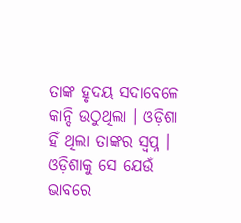ତାଙ୍କ ହୃଦୟ ସଦାବେଳେ କାନ୍ଦି ଉଠୁଥିଲା । ଓଡ଼ିଶା ହିଁ ଥିଲା ତାଙ୍କର ସ୍ୱପ୍ନ । ଓଡ଼ିଶାକୁ ସେ ଯେଉଁ ଭାବରେ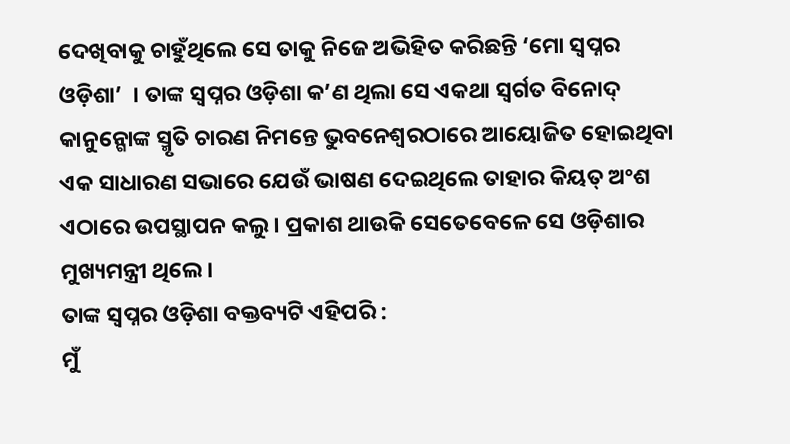ଦେଖିବାକୁ ଚାହୁଁଥିଲେ ସେ ତାକୁ ନିଜେ ଅଭିହିତ କରିଛନ୍ତି ‘ମୋ ସ୍ୱପ୍ନର ଓଡ଼ିଶା’  । ତାଙ୍କ ସ୍ୱପ୍ନର ଓଡ଼ିଶା କ’ଣ ଥିଲା ସେ ଏକଥା ସ୍ୱର୍ଗତ ବିନୋଦ୍ କାନୁନ୍ଗୋଙ୍କ ସ୍ମୃତି ଚାରଣ ନିମନ୍ତେ ଭୁବନେଶ୍ୱରଠାରେ ଆୟୋଜିତ ହୋଇଥିବା ଏକ ସାଧାରଣ ସଭାରେ ଯେଉଁ ଭାଷଣ ଦେଇଥିଲେ ତାହାର କିୟତ୍ ଅଂଶ ଏଠାରେ ଉପସ୍ଥାପନ କଲୁ । ପ୍ରକାଶ ଥାଉକି ସେତେବେଳେ ସେ ଓଡ଼ିଶାର ମୁଖ୍ୟମନ୍ତ୍ରୀ ଥିଲେ ।
ତାଙ୍କ ସ୍ୱପ୍ନର ଓଡ଼ିଶା ବକ୍ତବ୍ୟଟି ଏହିପରି :
ମୁଁ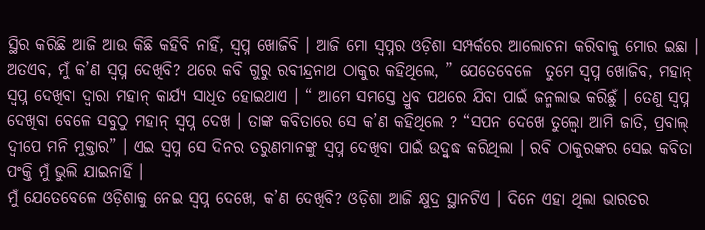ସ୍ଥିର କରିଛି ଆଜି ଆଉ କିଛି କହିବି ନାହିଁ, ସ୍ୱପ୍ନ ଖୋଜିବି । ଆଜି ମୋ ସ୍ୱପ୍ନର ଓଡ଼ିଶା ସମ୍ପର୍କରେ ଆଲୋଚନା କରିବାକୁ ମୋର ଇଛା । ଅତଏବ, ମୁଁ କ’ଣ ସ୍ୱପ୍ନ ଦେଖିବି? ଥରେ କବି ଗୁରୁ ରବୀନ୍ଦ୍ରନାଥ ଠାକୁର କହିଥିଲେ, ” ଯେତେବେଳେ  ତୁମେ ସ୍ୱପ୍ନ ଖୋଜିବ, ମହାନ୍ ସ୍ୱପ୍ନ ଦେଖିବା ଦ୍ୱାରା ମହାନ୍ କାର୍ଯ୍ୟ ସାଧିତ ହୋଇଥାଏ । “ ଆମେ ସମସ୍ତେ ଧ୍ରୁବ ପଥରେ ଯିବା ପାଇଁ ଜନ୍ମଲାଭ କରିଛୁଁ । ତେଣୁ ସ୍ୱପ୍ନ ଦେଖିବା ବେଳେ ସବୁଠୁ ମହାନ୍ ସ୍ୱପ୍ନ ଦେଖ । ତାଙ୍କ କବିତାରେ ସେ କ’ଣ କହିଥିଲେ ? “ସପନ ଦେଖେ ତୁଲ୍ବୋ ଆମି ଜାତି, ପ୍ରବାଲ୍ ଦ୍ୱୀପେ ମନି ମୁକ୍ତାର” । ଏଇ ସ୍ୱପ୍ନ ସେ ଦିନର ତରୁଣମାନଙ୍କୁ ସ୍ୱପ୍ନ ଦେଖିବା ପାଇଁ ଉଦ୍ବୁଦ୍ଧ କରିଥିଲା । ରବି ଠାକୁରଙ୍କର ସେଇ କବିତା ପଂକ୍ତି ମୁଁ ଭୁଲି ଯାଇନାହିଁ ।
ମୁଁ ଯେତେବେଳେ ଓଡ଼ିଶାକୁ ନେଇ ସ୍ୱପ୍ନ ଦେଖେ, କ’ଣ ଦେଖିବି? ଓଡ଼ିଶା ଆଜି କ୍ଷୁଦ୍ର ସ୍ଥାନଟିଏ । ଦିନେ ଏହା ଥିଲା ଭାରତର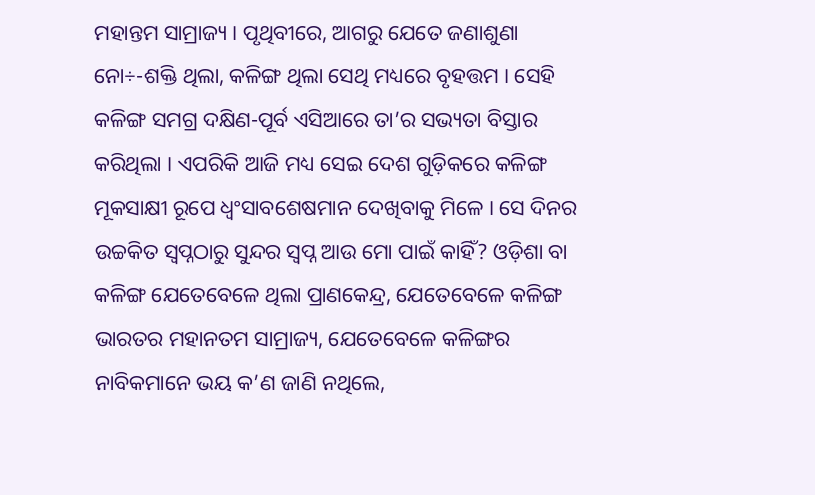ମହାନ୍ତମ ସାମ୍ରାଜ୍ୟ । ପୃଥିବୀରେ, ଆଗରୁ ଯେତେ ଜଣାଶୁଣା ନୋ÷-ଶକ୍ତି ଥିଲା, କଳିଙ୍ଗ ଥିଲା ସେଥି ମଧ୍ୟରେ ବୃହତ୍ତମ । ସେହି କଳିଙ୍ଗ ସମଗ୍ର ଦକ୍ଷିଣ-ପୂର୍ବ ଏସିଆରେ ତା’ର ସଭ୍ୟତା ବିସ୍ତାର କରିଥିଲା । ଏପରିକି ଆଜି ମଧ୍ୟ ସେଇ ଦେଶ ଗୁଡ଼ିକରେ କଳିଙ୍ଗ ମୂକସାକ୍ଷୀ ରୂପେ ଧ୍ୱଂସାବଶେଷମାନ ଦେଖିବାକୁ ମିଳେ । ସେ ଦିନର ଉଚ୍ଚକିତ ସ୍ୱପ୍ନଠାରୁ ସୁନ୍ଦର ସ୍ୱପ୍ନ ଆଉ ମୋ ପାଇଁ କାହିଁ? ଓଡ଼ିଶା ବା କଳିଙ୍ଗ ଯେତେବେଳେ ଥିଲା ପ୍ରାଣକେନ୍ଦ୍ର, ଯେତେବେଳେ କଳିଙ୍ଗ ଭାରତର ମହାନତମ ସାମ୍ରାଜ୍ୟ, ଯେତେବେଳେ କଳିଙ୍ଗର ନାବିକମାନେ ଭୟ କ’ଣ ଜାଣି ନଥିଲେ,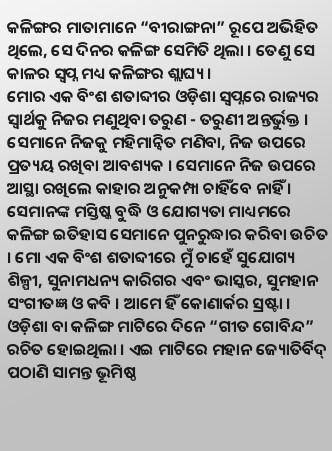କଳିଙ୍ଗର ମାତାମାନେ “ବୀରାଙ୍ଗନା” ରୂପେ ଅଭିହିତ ଥିଲେ, ସେ ଦିନର କଳିଙ୍ଗ ସେମିତି ଥିଲା । ତେଣୁ ସେ କାଳର ସ୍ୱପ୍ନ ମଧ୍ୟ କଳିଙ୍ଗର ଶ୍ଲାଘ୍ୟ ।
ମୋର ଏକ ବିଂଶ ଶତାବ୍ଦୀର ଓଡ଼ିଶା ସ୍ୱପ୍ନରେ ରାଜ୍ୟର ସ୍ୱାର୍ଥକୁ ନିଜର ମଣୁଥିବା ତରୁଣ - ତରୁଣୀ ଅନ୍ତର୍ଭୁକ୍ତ । ସେମାନେ ନିଜକୁ ମହିମାନ୍ୱିତ ମଣିବା, ନିଜ ଉପରେ ପ୍ରତ୍ୟୟ ରଖିବା ଆବଶ୍ୟକ । ସେମାନେ ନିଜ ଉପରେ ଆସ୍ଥା ରଖିଲେ କାହାର ଅନୁକମ୍ପା ଚାହିଁବେ ନାହିଁ । ସେମାନଙ୍କ ମସ୍ତିଷ୍କ ବୁଦ୍ଧି ଓ ଯୋଗ୍ୟତା ମାଧ୍ୟମରେ କଳିଙ୍ଗ ଇତିହାସ ସେମାନେ ପୁନରୁଦ୍ଧାର କରିବା ଉଚିତ । ମୋ ଏକ ବିଂଶ ଶତାବ୍ଦୀରେ ମୁଁ ଚାହେଁ ସୁଯୋଗ୍ୟ ଶିଳ୍ପୀ, ସୁନାମଧନ୍ୟ କାରିଗର ଏବଂ ଭାସ୍କର, ସୁମହାନ ସଂଗୀତଜ୍ଞ ଓ କବି । ଆମେ ହିଁ କୋଣାର୍କର ସ୍ରଷ୍ଟା । ଓଡ଼ିଶା ବା କଳିଙ୍ଗ ମାଟିରେ ଦିନେ “ଗୀତ ଗୋବିନ୍ଦ” ରଚିତ ହୋଇଥିଲା । ଏଇ ମାଟିରେ ମହାନ ଜ୍ୟୋତିର୍ବିଦ୍  ପଠାଣି ସାମନ୍ତ ଭୂମିଷ୍ଠ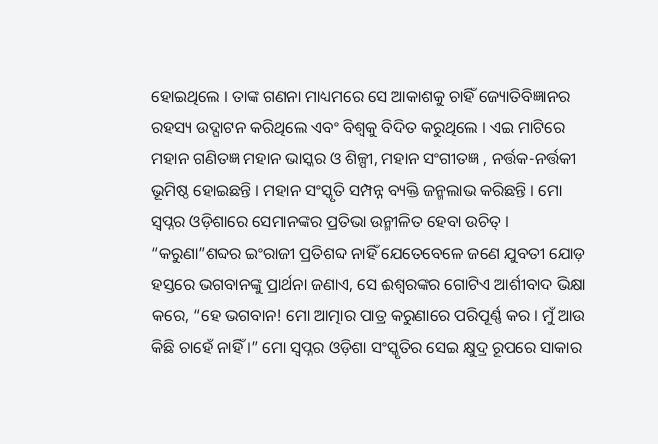ହୋଇଥିଲେ । ତାଙ୍କ ଗଣନା ମାଧ୍ୟମରେ ସେ ଆକାଶକୁ ଚାହିଁ ଜ୍ୟୋତିବିଜ୍ଞାନର ରହସ୍ୟ ଉଦ୍ଘାଟନ କରିଥିଲେ ଏବଂ ବିଶ୍ୱକୁ ବିଦିତ କରୁଥିଲେ । ଏଇ ମାଟିରେ ମହାନ ଗଣିତଜ୍ଞ ମହାନ ଭାସ୍କର ଓ ଶିଳ୍ପୀ, ମହାନ ସଂଗୀତଜ୍ଞ , ନର୍ତ୍ତକ-ନର୍ତ୍ତକୀ ଭୂମିଷ୍ଠ ହୋଇଛନ୍ତି । ମହାନ ସଂସ୍କୃତି ସମ୍ପନ୍ନ ବ୍ୟକ୍ତି ଜନ୍ମଲାଭ କରିଛନ୍ତି । ମୋ ସ୍ୱପ୍ନର ଓଡ଼ିଶାରେ ସେମାନଙ୍କର ପ୍ରତିଭା ଉନ୍ମୀଳିତ ହେବା ଉଚିତ୍ ।  “କରୁଣା”ଶବ୍ଦର ଇଂରାଜୀ ପ୍ରତିଶବ୍ଦ ନାହିଁ ଯେତେବେଳେ ଜଣେ ଯୁବତୀ ଯୋଡ଼ ହସ୍ତରେ ଭଗବାନଙ୍କୁ ପ୍ରାର୍ଥନା ଜଣାଏ, ସେ ଈଶ୍ୱରଙ୍କର ଗୋଟିଏ ଆର୍ଶୀବାଦ ଭିକ୍ଷା କରେ, “ହେ ଭଗବାନ! ମୋ ଆତ୍ମାର ପାତ୍ର କରୁଣାରେ ପରିପୂର୍ଣ୍ଣ କର । ମୁଁ ଆଉ କିଛି ଚାହେଁ ନାହିଁ ।” ମୋ ସ୍ୱପ୍ନର ଓଡ଼ିଶା ସଂସ୍କୃତିର ସେଇ କ୍ଷୁଦ୍ର ରୂପରେ ସାକାର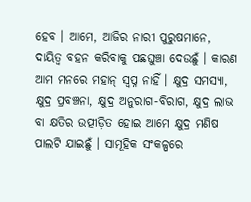ହେବ । ଆମେ, ଆଜିର ନାରୀ ପୁରୁଷମାନେ, ଦାୟିତ୍ୱ ବହନ କରିବାକୁ ପଛଘୁଞ୍ଚା ଦେଉଛୁଁ । କାରଣ ଆମ ମନରେ ମହାନ୍ ସ୍ୱପ୍ନ ନାହିଁ । କ୍ଷୁଦ୍ର ସମସ୍ୟା, କ୍ଷୁଦ୍ର ପ୍ରବଞ୍ଚନା, କ୍ଷୁଦ୍ର ଅନୁରାଗ-ବିରାଗ, କ୍ଷୁଦ୍ର ଲାଭ ବା କ୍ଷତିର ଉତ୍ପୀଡ଼ିତ ହୋଇ ଆମେ କ୍ଷୁଦ୍ର ମଣିଷ ପାଲଟି ଯାଇଛୁଁ । ସାମୂହିକ ସଂକଳ୍ପରେ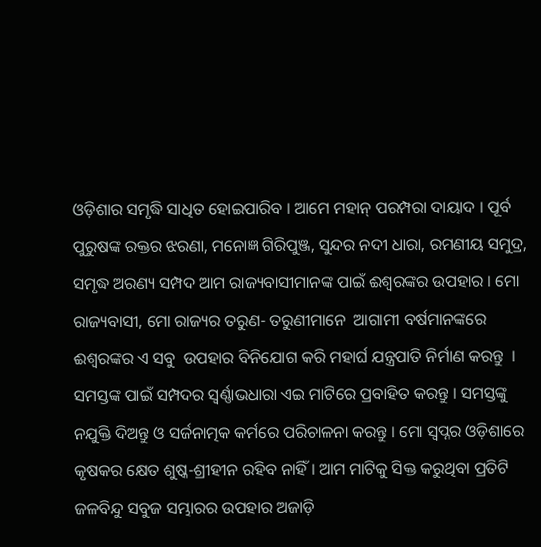ଓଡ଼ିଶାର ସମୃଦ୍ଧି ସାଧିତ ହୋଇପାରିବ । ଆମେ ମହାନ୍ ପରମ୍ପରା ଦାୟାଦ । ପୂର୍ବ ପୁରୁଷଙ୍କ ରକ୍ତର ଝରଣା, ମନୋଜ୍ଞ ଗିରିପୁଞ୍ଜ, ସୁନ୍ଦର ନଦୀ ଧାରା, ରମଣୀୟ ସମୁଦ୍ର, ସମୃଦ୍ଧ ଅରଣ୍ୟ ସମ୍ପଦ ଆମ ରାଜ୍ୟବାସୀମାନଙ୍କ ପାଇଁ ଈଶ୍ୱରଙ୍କର ଉପହାର । ମୋ ରାଜ୍ୟବାସୀ, ମୋ ରାଜ୍ୟର ତରୁଣ- ତରୁଣୀମାନେ  ଆଗାମୀ ବର୍ଷମାନଙ୍କରେ ଈଶ୍ୱରଙ୍କର ଏ ସବୁ  ଉପହାର ବିନିଯୋଗ କରି ମହାର୍ଘ ଯନ୍ତ୍ରପାତି ନିର୍ମାଣ କରନ୍ତୁ  । ସମସ୍ତଙ୍କ ପାଇଁ ସମ୍ପଦର ସ୍ୱର୍ଣ୍ଣାଭଧାରା ଏଇ ମାଟିରେ ପ୍ରବାହିତ କରନ୍ତୁ । ସମସ୍ତଙ୍କୁ ନଯୁକ୍ତି ଦିଅନ୍ତୁ ଓ ସର୍ଜନାତ୍ମକ କର୍ମରେ ପରିଚାଳନା କରନ୍ତୁ । ମୋ ସ୍ୱପ୍ନର ଓଡ଼ିଶାରେ କୃଷକର କ୍ଷେତ ଶୁଷ୍କ-ଶ୍ରୀହୀନ ରହିବ ନାହିଁ । ଆମ ମାଟିକୁ ସିକ୍ତ କରୁଥିବା ପ୍ରତିଟି ଜଳବିନ୍ଦୁ ସବୁଜ ସମ୍ଭାରର ଉପହାର ଅଜାଡ଼ି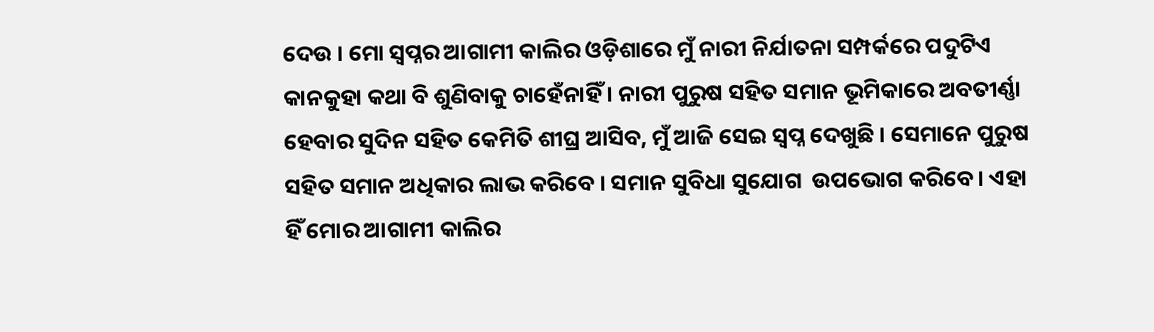ଦେଉ । ମୋ ସ୍ୱପ୍ନର ଆଗାମୀ କାଲିର ଓଡ଼ିଶାରେ ମୁଁ ନାରୀ ନିର୍ଯାତନା ସମ୍ପର୍କରେ ପଦୁଟିଏ କାନକୁହା କଥା ବି ଶୁଣିବାକୁ ଚାହେଁନାହିଁ । ନାରୀ ପୁରୁଷ ସହିତ ସମାନ ଭୂମିକାରେ ଅବତୀର୍ଣ୍ଣା ହେବାର ସୁଦିନ ସହିତ କେମିତି ଶୀଘ୍ର ଆସିବ, ମୁଁ ଆଜି ସେଇ ସ୍ୱପ୍ନ ଦେଖୁଛି । ସେମାନେ ପୁରୁଷ ସହିତ ସମାନ ଅଧିକାର ଲାଭ କରିବେ । ସମାନ ସୁବିଧା ସୁଯୋଗ  ଉପଭୋଗ କରିବେ । ଏହା ହିଁ ମୋର ଆଗାମୀ କାଲିର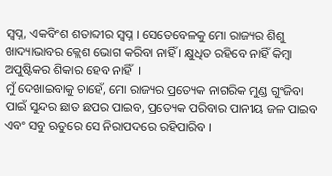ସ୍ୱପ୍ନ, ଏକବିଂଶ ଶତାବ୍ଦୀର ସ୍ୱପ୍ନ । ସେତେବେଳକୁ ମୋ ରାଜ୍ୟର ଶିଶୁ ଖାଦ୍ୟାଭାବର କ୍ଲେଶ ଭୋଗ କରିବା ନାହିଁ । କ୍ଷୁଧିତ ରହିବେ ନାହିଁ କିମ୍ବା ଅପୁଷ୍ଟିକର ଶିକାର ହେବ ନାହିଁ  ।
ମୁଁ ଦେଖାଇବାକୁ ଚାହେଁ, ମୋ ରାଜ୍ୟର ପ୍ରତ୍ୟେକ ନାଗରିକ ମୁଣ୍ଡ ଗୁଂଜିବା ପାଇଁ ସୁନ୍ଦର ଛାତ ଛପର ପାଇବ, ପ୍ରତ୍ୟେକ ପରିବାର ପାନୀୟ ଜଳ ପାଇବ ଏବଂ ସବୁ ଋତୁରେ ସେ ନିରାପଦରେ ରହିପାରିବ ।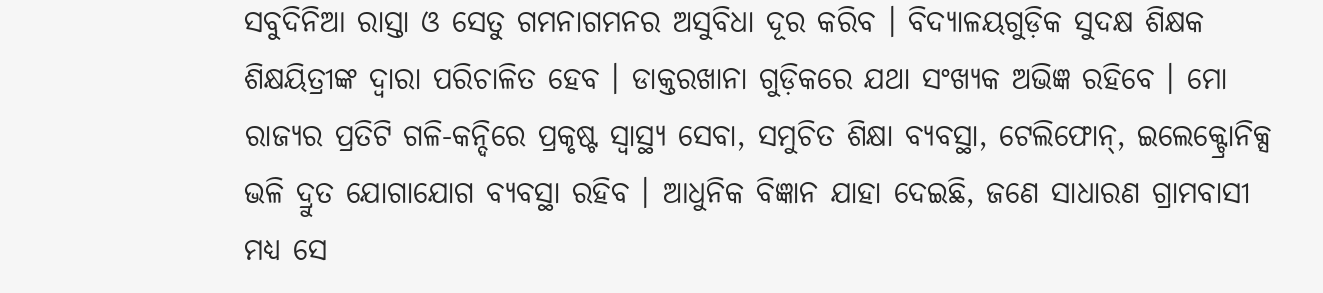ସବୁଦିନିଆ ରାସ୍ତା ଓ ସେତୁ ଗମନାଗମନର ଅସୁବିଧା ଦୂର କରିବ । ବିଦ୍ୟାଳୟଗୁଡ଼ିକ ସୁଦକ୍ଷ ଶିକ୍ଷକ ଶିକ୍ଷୟିତ୍ରୀଙ୍କ ଦ୍ୱାରା ପରିଚାଳିତ ହେବ । ଡାକ୍ତରଖାନା ଗୁଡ଼ିକରେ ଯଥା ସଂଖ୍ୟକ ଅଭିଜ୍ଞ ରହିବେ । ମୋ ରାଜ୍ୟର ପ୍ରତିଟି ଗଳି-କନ୍ଦିରେ ପ୍ରକୃଷ୍ଟ ସ୍ୱାସ୍ଥ୍ୟ ସେବା, ସମୁଚିତ ଶିକ୍ଷା ବ୍ୟବସ୍ଥା, ଟେଲିଫୋନ୍, ଇଲେକ୍ଟ୍ରୋନିକ୍ସ ଭଳି ଦ୍ରୁତ ଯୋଗାଯୋଗ ବ୍ୟବସ୍ଥା ରହିବ । ଆଧୁନିକ ବିଜ୍ଞାନ ଯାହା ଦେଇଛି, ଜଣେ ସାଧାରଣ ଗ୍ରାମବାସୀ ମଧ୍ୟ ସେ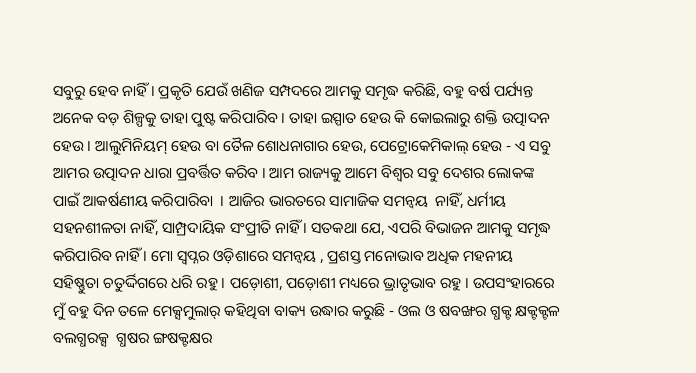ସବୁରୁ ହେବ ନାହିଁ । ପ୍ରକୃତି ଯେଉଁ ଖଣିଜ ସମ୍ପଦରେ ଆମକୁ ସମୃଦ୍ଧ କରିଛି, ବହୁ ବର୍ଷ ପର୍ଯ୍ୟନ୍ତ ଅନେକ ବଡ଼ ଶିଳ୍ପକୁ ତାହା ପୁଷ୍ଟ କରିପାରିବ । ତାହା ଇସ୍ପାତ ହେଉ କି କୋଇଲାରୁ ଶକ୍ତି ଉତ୍ପାଦନ ହେଉ । ଆଲୁମିନିୟମ୍ ହେଉ ବା ତୈଳ ଶୋଧନାଗାର ହେଉ, ପେଟ୍ରୋକେମିକାଲ୍ ହେଉ - ଏ ସବୁ ଆମର ଉତ୍ପାଦନ ଧାରା ପ୍ରବର୍ତ୍ତିତ କରିବ । ଆମ ରାଜ୍ୟକୁ ଆମେ ବିଶ୍ୱର ସବୁ ଦେଶର ଲୋକଙ୍କ ପାଇଁ ଆକର୍ଷଣୀୟ କରିପାରିବା  । ଆଜିର ଭାରତରେ ସାମାଜିକ ସମନ୍ୱୟ  ନାହିଁ, ଧର୍ମୀୟ ସହନଶୀଳତା ନାହିଁ, ସାମ୍ପ୍ରଦାୟିକ ସଂପ୍ରୀତି ନାହିଁ । ସତକଥା ଯେ, ଏପରି ବିଭାଜନ ଆମକୁ ସମୃଦ୍ଧ କରିପାରିବ ନାହିଁ । ମୋ ସ୍ୱପ୍ନର ଓଡ଼ିଶାରେ ସମନ୍ୱୟ , ପ୍ରଶସ୍ତ ମନୋଭାବ ଅଧିକ ମହନୀୟ ସହିଷ୍ଣୁତା ଚତୁର୍ଦ୍ଦିଗରେ ଧରି ରହୁ । ପଡ଼ୋଶୀ, ପଡ଼ୋଶୀ ମଧ୍ୟରେ ଭ୍ରାତୃଭାବ ରହୁ । ଉପସଂହାରରେ ମୁଁ ବହୁ ଦିନ ତଳେ ମେକ୍ସମୁଲାର୍ କହିଥିବା ବାକ୍ୟ ଉଦ୍ଧାର କରୁଛି - ଓଲ ଓ ଷବଙ୍ଖର ଗ୍ଧକ୍ଟ କ୍ଷକ୍ଟକ୍ଟଳ ବଲଗ୍ଧରକ୍ସ  ଗ୍ଧଷର ଙ୍ଗଷକ୍ଟକ୍ଷର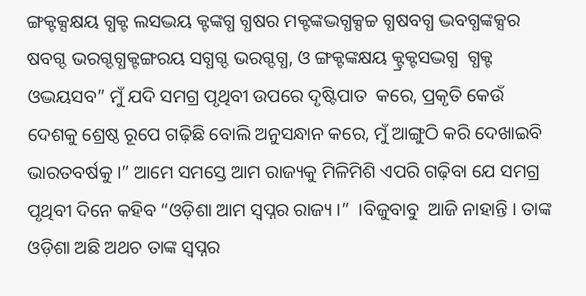ଙ୍ଗକ୍ଟକ୍ସକ୍ଷୟ ଗ୍ଧକ୍ଟ ଲସଦ୍ଭୟ କ୍ଟଙ୍କଗ୍ଧ ଗ୍ଧଷର ମକ୍ଟଙ୍କଦ୍ଭଗ୍ଧକ୍ସଚ୍ଚ ଗ୍ଧଷବଗ୍ଧ ଦ୍ଭବଗ୍ଧଙ୍କକ୍ସର ଷବଗ୍ଦ ଭରଗ୍ଦଗ୍ଧକ୍ଟଙ୍ଗରୟ ସଗ୍ଧଗ୍ଦ ଭରଗ୍ଦଗ୍ଧ, ଓ ଙ୍ଗକ୍ଟଙ୍କକ୍ଷୟ କ୍ଟ୍ରକ୍ଟସଦ୍ଭଗ୍ଧ  ଗ୍ଧକ୍ଟ ଓଦ୍ଭୟସବ” ମୁଁ ଯଦି ସମଗ୍ର ପୃଥିବୀ ଉପରେ ଦୃଷ୍ଟିପାତ  କରେ, ପ୍ରକୃତି କେଉଁ ଦେଶକୁ ଶ୍ରେଷ୍ଠ ରୂପେ ଗଢ଼ିଛି ବୋଲି ଅନୁସନ୍ଧାନ କରେ, ମୁଁ ଆଙ୍ଗୁଠି କରି ଦେଖାଇବି ଭାରତବର୍ଷକୁ ।” ଆମେ ସମସ୍ତେ ଆମ ରାଜ୍ୟକୁ ମିଳିମିଶି ଏପରି ଗଢ଼ିବା ଯେ ସମଗ୍ର ପୃଥିବୀ ଦିନେ କହିବ “ଓଡ଼ିଶା ଆମ ସ୍ୱପ୍ନର ରାଜ୍ୟ ।”  ।ବିଜୁବାବୁ  ଆଜି ନାହାନ୍ତି । ତାଙ୍କ ଓଡ଼ିଶା ଅଛି ଅଥଚ ତାଙ୍କ ସ୍ୱପ୍ନର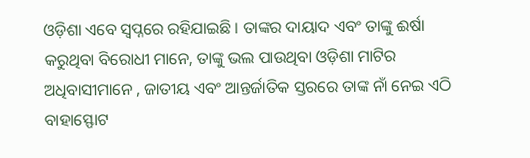ଓଡ଼ିଶା ଏବେ ସ୍ୱପ୍ନରେ ରହିଯାଇଛି । ତାଙ୍କର ଦାୟାଦ ଏବଂ ତାଙ୍କୁ ଈର୍ଷା କରୁଥିବା ବିରୋଧୀ ମାନେ, ତାଙ୍କୁ ଭଲ ପାଉଥିବା ଓଡ଼ିଶା ମାଟିର ଅଧିବାସୀମାନେ , ଜାତୀୟ ଏବଂ ଆନ୍ତର୍ଜାତିକ ସ୍ତରରେ ତାଙ୍କ ନାଁ ନେଇ ଏଠି ବାହାସ୍ଫୋଟ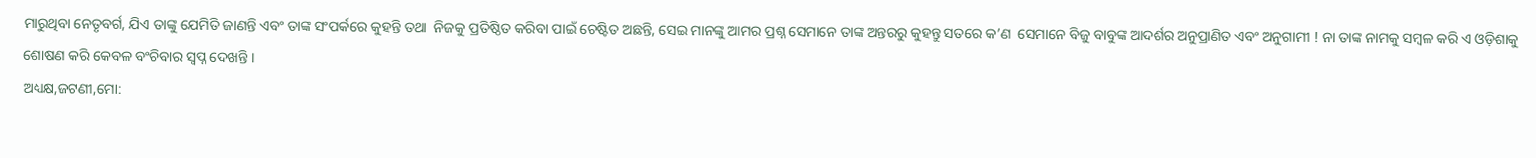ମାରୁଥିବା ନେତୃବର୍ଗ, ଯିଏ ତାଙ୍କୁ ଯେମିତି ଜାଣନ୍ତି ଏବଂ ତାଙ୍କ ସଂପର୍କରେ କୁହନ୍ତି ତଥା  ନିଜକୁ ପ୍ରତିଷ୍ଠିତ କରିବା ପାଇଁ ଚେଷ୍ଟିତ ଅଛନ୍ତି, ସେଇ ମାନଙ୍କୁ ଆମର ପ୍ରଶ୍ନ ସେମାନେ ତାଙ୍କ ଅନ୍ତରରୁ କୁହନ୍ତୁ ସତରେ କ’ଣ  ସେମାନେ ବିଜୁ ବାବୁଙ୍କ ଆଦର୍ଶର ଅନୁପ୍ରାଣିତ ଏବଂ ଅନୁଗାମୀ ! ନା ତାଙ୍କ ନାମକୁ ସମ୍ବଳ କରି ଏ ଓଡ଼ିଶାକୁ ଶୋଷଣ କରି କେବଳ ବଂଚିବାର ସ୍ୱପ୍ନ ଦେଖନ୍ତି ।
ଅଧ୍ୟକ୍ଷ,ଜଟଣୀ,ମୋ: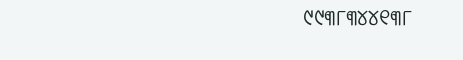୯୯୩୮୩୪୪୧୩୮